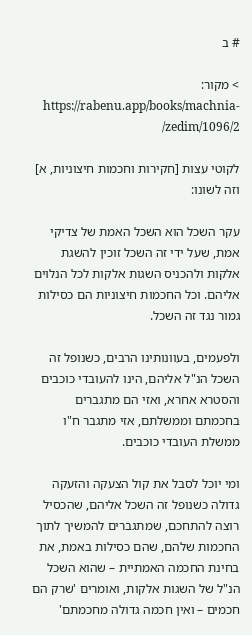# ב

> מקור: https://rabenu.app/books/machnia-zedim/1096/2/

לקוטי עצות [חקירות וחכמות חיצוניות, א] וזה לשונו:

עקר השכל הוא השכל האמת של צדיקי אמת, שעל ידי זה השכל זוכין להשגת אלקות ולהכניס השגות אלקות לכל הנלוים אליהם. וכל החכמות חיצוניות הם כסילות גמור נגד זה השכל.

ולפעמים, בעוונותינו הרבים, כשנופל זה השכל הנ"ל אליהם, הינו להעובדי כוכבים והסטרא אחרא, ואזי הם מתגברים בחכמתם וממשלתם, אזי מתגבר ח"ו ממשלת העובדי כוכבים.

ומי יוכל לסבל את קול הצעקה והזעקה גדולה כשנופל זה השכל אליהם, שהכסיל רוצה להתחכם, שמתגברים להמשיך לתוך החכמות שלהם, שהם כסילות באמת, את בחינת החכמה האמתיית – שהוא השכל הנ"ל של השגות אלקות, ואומרים 'שרק הם חכמים – ואין חכמה גדולה מחכמתם'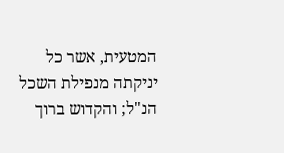המטעית, אשר כל יניקתה מנפילת השכל הנ"ל; והקדוש ברוך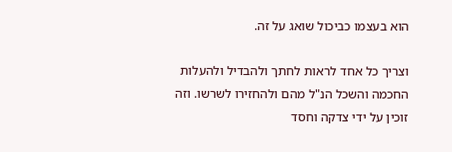הוא בעצמו כביכול שואג על זה.

וצריך כל אחד לראות לחתך ולהבדיל ולהעלות החכמה והשכל הנ"ל מהם ולהחזירו לשרשו. וזה זוכין על ידי צדקה וחסד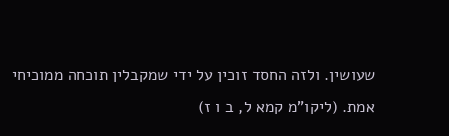שעושין. ולזה החסד זוכין על ידי שמקבלין תוכחה ממוכיחי אמת. (ליקו"מ קמא ל, ב ו ז)